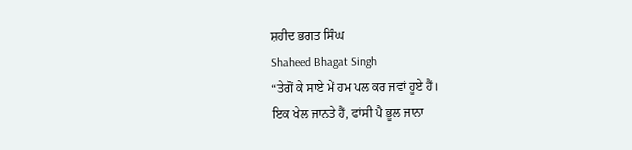ਸ਼ਹੀਦ ਭਗਤ ਸਿੰਘ
Shaheed Bhagat Singh
“ਤੇਗੋਂ ਕੇ ਸਾਏ ਮੇਂ ਹਮ ਪਲ ਕਰ ਜਵਾਂ ਹੂਏ ਹੈਂ।
ਇਕ ਖੇਲ ਜਾਨਤੇ ਹੈਂ, ਫਾਂਸੀ ਪੈ ਭੂਲ ਜਾਨਾ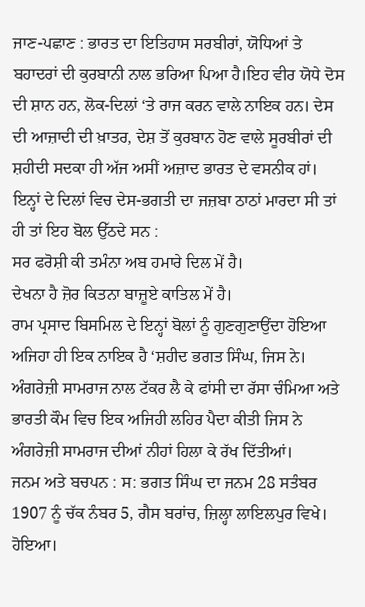ਜਾਣ-ਪਛਾਣ : ਭਾਰਤ ਦਾ ਇਤਿਹਾਸ ਸਰਬੀਰਾਂ, ਯੋਧਿਆਂ ਤੇ ਬਹਾਦਰਾਂ ਦੀ ਕੁਰਬਾਨੀ ਨਾਲ ਭਰਿਆ ਪਿਆ ਹੈ।ਇਹ ਵੀਰ ਯੋਧੇ ਦੋਸ ਦੀ ਸ਼ਾਨ ਹਨ, ਲੋਕ-ਦਿਲਾਂ ‘ਤੇ ਰਾਜ ਕਰਨ ਵਾਲੇ ਨਾਇਕ ਹਨ। ਦੇਸ ਦੀ ਆਜ਼ਾਦੀ ਦੀ ਖ਼ਾਤਰ, ਦੇਸ਼ ਤੋਂ ਕੁਰਬਾਨ ਹੋਣ ਵਾਲੇ ਸੂਰਬੀਰਾਂ ਦੀ ਸ਼ਹੀਦੀ ਸਦਕਾ ਹੀ ਅੱਜ ਅਸੀਂ ਅਜ਼ਾਦ ਭਾਰਤ ਦੇ ਵਸਨੀਕ ਹਾਂ। ਇਨ੍ਹਾਂ ਦੇ ਦਿਲਾਂ ਵਿਚ ਦੇਸ-ਭਗਤੀ ਦਾ ਜਜ਼ਬਾ ਠਾਠਾਂ ਮਾਰਦਾ ਸੀ ਤਾਂ ਹੀ ਤਾਂ ਇਹ ਬੋਲ ਉੱਠਦੇ ਸਨ :
ਸਰ ਫਰੋਸ਼ੀ ਕੀ ਤਮੰਨਾ ਅਬ ਹਮਾਰੇ ਦਿਲ ਮੇਂ ਹੈ।
ਦੇਖਨਾ ਹੈ ਜ਼ੋਰ ਕਿਤਨਾ ਬਾਜ਼ੂਏ ਕਾਤਿਲ ਮੇਂ ਹੈ।
ਰਾਮ ਪ੍ਰਸਾਦ ਬਿਸਮਿਲ ਦੇ ਇਨ੍ਹਾਂ ਬੋਲਾਂ ਨੂੰ ਗੁਣਗੁਣਾਉਂਦਾ ਹੋਇਆ ਅਜਿਹਾ ਹੀ ਇਕ ਨਾਇਕ ਹੈ ‘ਸ਼ਹੀਦ ਭਗਤ ਸਿੰਘ, ਜਿਸ ਨੇ। ਅੰਗਰੇਜ਼ੀ ਸਾਮਰਾਜ ਨਾਲ ਟੱਕਰ ਲੈ ਕੇ ਫਾਂਸੀ ਦਾ ਰੱਸਾ ਚੰਮਿਆ ਅਤੇ ਭਾਰਤੀ ਕੌਮ ਵਿਚ ਇਕ ਅਜਿਹੀ ਲਹਿਰ ਪੈਦਾ ਕੀਤੀ ਜਿਸ ਨੇ ਅੰਗਰੇਜ਼ੀ ਸਾਮਰਾਜ ਦੀਆਂ ਨੀਹਾਂ ਹਿਲਾ ਕੇ ਰੱਖ ਦਿੱਤੀਆਂ।
ਜਨਮ ਅਤੇ ਬਚਪਨ : ਸ: ਭਗਤ ਸਿੰਘ ਦਾ ਜਨਮ 28 ਸਤੰਬਰ 1907 ਨੂੰ ਚੱਕ ਨੰਬਰ 5, ਗੈਸ ਬਰਾਂਚ, ਜ਼ਿਲ੍ਹਾ ਲਾਇਲਪੁਰ ਵਿਖੇ। ਹੋਇਆ।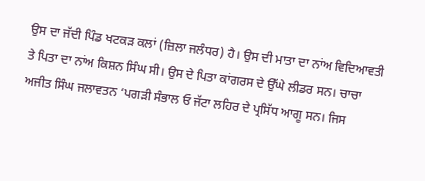ਉਸ ਦਾ ਜੱਦੀ ਪਿੰਡ ਖਟਕੜ ਕਲਾਂ (ਜ਼ਿਲਾ ਜਲੰਧਰ) ਹੈ। ਉਸ ਦੀ ਮਾਤਾ ਦਾ ਨਾਂਅ ਵਿਦਿਆਵਤੀ ਤੇ ਪਿਤਾ ਦਾ ਨਾਂਅ ਕਿਸ਼ਨ ਸਿੰਘ ਸੀ। ਉਸ ਦੇ ਪਿਤਾ ਕਾਂਗਰਸ ਦੇ ਉੱਘੇ ਲੀਡਰ ਸਨ। ਚਾਚਾ ਅਜੀਤ ਸਿੰਘ ਜਲਾਵਤਨ ‘ਪਗੜੀ ਸੰਭਾਲ ਓ ਜੱਟਾ ਲਹਿਰ ਦੇ ਪ੍ਰਸਿੱਧ ਆਗੂ ਸਨ। ਜਿਸ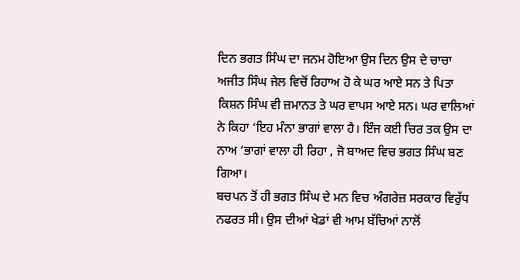ਦਿਨ ਭਗਤ ਸਿੰਘ ਦਾ ਜਨਮ ਹੋਇਆ ਉਸ ਦਿਨ ਉਸ ਦੇ ਚਾਚਾ ਅਜੀਤ ਸਿੰਘ ਜੇਲ ਵਿਚੋਂ ਰਿਹਾਅ ਹੋ ਕੇ ਘਰ ਆਏ ਸਨ ਤੇ ਪਿਤਾ ਕਿਸ਼ਨ ਸਿੰਘ ਵੀ ਜ਼ਮਾਨਤ ਤੇ ਘਰ ਵਾਪਸ ਆਏ ਸਨ। ਘਰ ਵਾਲਿਆਂ ਨੇ ਕਿਹਾ ‘ਇਹ ਮੰਨਾ ਭਾਗਾਂ ਵਾਲਾ ਹੈ। ਇੰਜ ਕਈ ਚਿਰ ਤਕ ਉਸ ਦਾ ਨਾਅ ‘ਭਾਗਾਂ ਵਾਲਾ ਹੀ ਰਿਹਾ , ਜੋ ਬਾਅਦ ਵਿਚ ਭਗਤ ਸਿੰਘ ਬਣ ਗਿਆ।
ਬਚਪਨ ਤੋਂ ਹੀ ਭਗਤ ਸਿੰਘ ਦੇ ਮਨ ਵਿਚ ਅੰਗਰੇਜ਼ ਸਰਕਾਰ ਵਿਰੁੱਧ ਨਫਰਤ ਸੀ। ਉਸ ਦੀਆਂ ਖੇਡਾਂ ਵੀ ਆਮ ਬੱਚਿਆਂ ਨਾਲੋਂ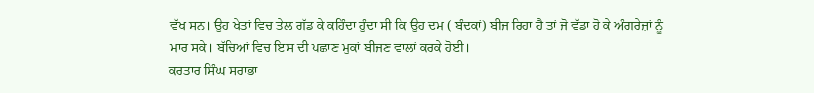ਵੱਖ ਸਨ। ਉਹ ਖੇਤਾਂ ਵਿਚ ਤੇਲ ਗੱਡ ਕੇ ਕਹਿੰਦਾ ਹੁੰਦਾ ਸੀ ਕਿ ਉਹ ਦਮ ( ਬੰਦਕਾਂ) ਬੀਜ ਰਿਹਾ ਹੈ ਤਾਂ ਜੋ ਵੱਡਾ ਹੋ ਕੇ ਅੰਗਰੇਜ਼ਾਂ ਨੂੰ ਮਾਰ ਸਕੇ। ਬੱਚਿਆਂ ਵਿਚ ਇਸ ਦੀ ਪਛਾਣ ਮੁਕਾਂ ਬੀਜਣ ਵਾਲਾਂ ਕਰਕੇ ਹੋਈ।
ਕਰਤਾਰ ਸਿੰਘ ਸਰਾਭਾ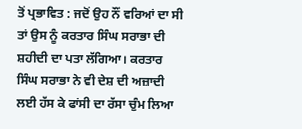ਤੋਂ ਪ੍ਰਭਾਵਿਤ : ਜਦੋਂ ਉਹ ਨੌਂ ਵਰਿਆਂ ਦਾ ਸੀ ਤਾਂ ਉਸ ਨੂੰ ਕਰਤਾਰ ਸਿੰਘ ਸਰਾਭਾ ਦੀ ਸ਼ਹੀਦੀ ਦਾ ਪਤਾ ਲੱਗਿਆ। ਕਰਤਾਰ ਸਿੰਘ ਸਰਾਭਾ ਨੇ ਵੀ ਦੇਸ਼ ਦੀ ਅਜ਼ਾਦੀ ਲਈ ਹੱਸ ਕੇ ਫਾਂਸੀ ਦਾ ਰੱਸਾ ਚੁੰਮ ਲਿਆ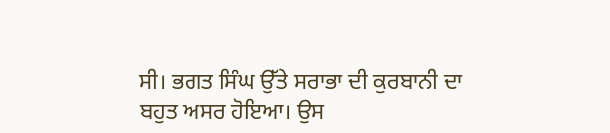ਸੀ। ਭਗਤ ਸਿੰਘ ਉੱਤੇ ਸਰਾਭਾ ਦੀ ਕੁਰਬਾਨੀ ਦਾ ਬਹੁਤ ਅਸਰ ਹੋਇਆ। ਉਸ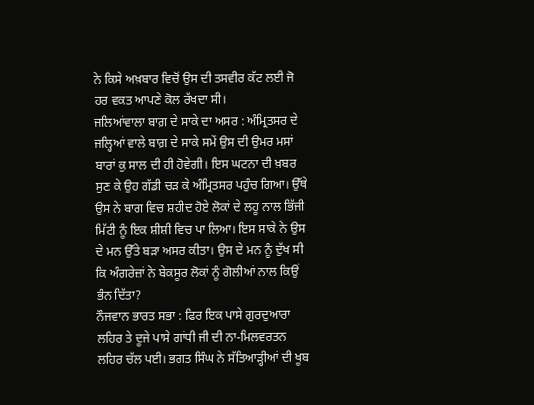ਨੇ ਕਿਸੇ ਅਖ਼ਬਾਰ ਵਿਚੋਂ ਉਸ ਦੀ ਤਸਵੀਰ ਕੱਟ ਲਈ ਜੋ ਹਰ ਵਕਤ ਆਪਣੇ ਕੋਲ ਰੱਖਦਾ ਸੀ।
ਜਲਿਆਂਵਾਲਾ ਬਾਗ਼ ਦੇ ਸਾਕੇ ਦਾ ਅਸਰ : ਅੰਮ੍ਰਿਤਸਰ ਦੇ ਜਲ੍ਹਿਆਂ ਵਾਲੇ ਬਾਗ਼ ਦੇ ਸਾਕੇ ਸਮੇਂ ਉਸ ਦੀ ਉਮਰ ਮਸਾਂ ਬਾਰਾਂ ਕੁ ਸਾਲ ਦੀ ਹੀ ਹੋਵੇਗੀ। ਇਸ ਘਟਨਾ ਦੀ ਖ਼ਬਰ ਸੁਣ ਕੇ ਉਹ ਗੱਡੀ ਚੜ ਕੇ ਅੰਮ੍ਰਿਤਸਰ ਪਹੁੰਚ ਗਿਆ। ਉੱਥੇ ਉਸ ਨੇ ਬਾਗ ਵਿਚ ਸ਼ਹੀਦ ਹੋਏ ਲੋਕਾਂ ਦੇ ਲਹੂ ਨਾਲ ਭਿੱਜੀ ਮਿੱਟੀ ਨੂੰ ਇਕ ਸ਼ੀਸ਼ੀ ਵਿਚ ਪਾ ਲਿਆ। ਇਸ ਸਾਕੇ ਨੇ ਉਸ ਦੇ ਮਨ ਉੱਤੇ ਬੜਾ ਅਸਰ ਕੀਤਾ। ਉਸ ਦੇ ਮਨ ਨੂੰ ਦੁੱਖ ਸੀ ਕਿ ਅੰਗਰੇਜ਼ਾਂ ਨੇ ਬੇਕਸੂਰ ਲੋਕਾਂ ਨੂੰ ਗੋਲੀਆਂ ਨਾਲ ਕਿਉਂ ਭੰਨ ਦਿੱਤਾ?
ਨੌਜਵਾਨ ਭਾਰਤ ਸਭਾ : ਫਿਰ ਇਕ ਪਾਸੇ ਗੁਰਦੁਆਰਾ ਲਹਿਰ ਤੇ ਦੂਜੇ ਪਾਸੇ ਗਾਂਧੀ ਜੀ ਦੀ ਨਾ-ਮਿਲਵਰਤਨ ਲਹਿਰ ਚੱਲ ਪਈ। ਭਗਤ ਸਿੰਘ ਨੇ ਸੱਤਿਆੜ੍ਹੀਆਂ ਦੀ ਖੂਬ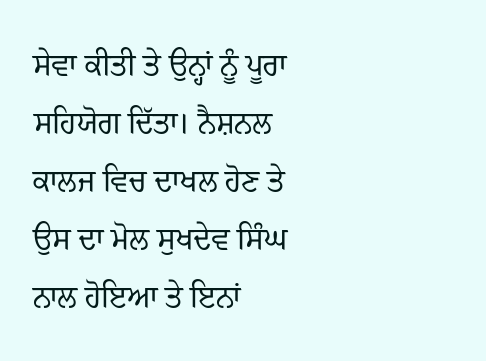ਸੇਵਾ ਕੀਤੀ ਤੇ ਉਨ੍ਹਾਂ ਨੂੰ ਪੂਰਾ ਸਹਿਯੋਗ ਦਿੱਤਾ। ਨੈਸ਼ਨਲ ਕਾਲਜ ਵਿਚ ਦਾਖਲ ਹੋਣ ਤੇ ਉਸ ਦਾ ਮੋਲ ਸੁਖਦੇਵ ਸਿੰਘ ਨਾਲ ਹੋਇਆ ਤੇ ਇਨਾਂ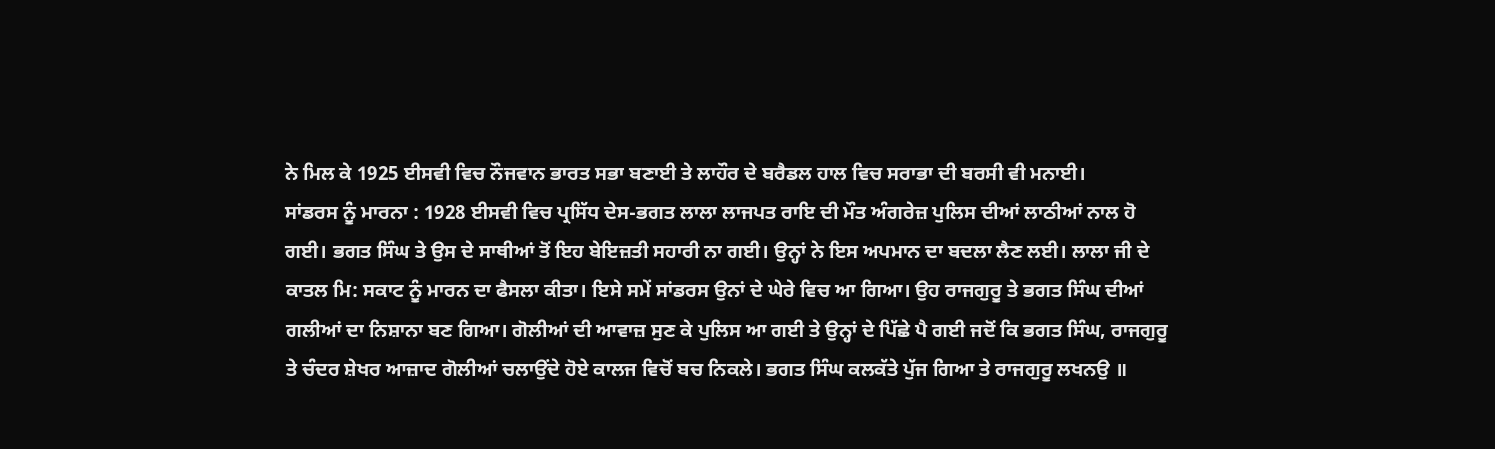ਨੇ ਮਿਲ ਕੇ 1925 ਈਸਵੀ ਵਿਚ ਨੌਜਵਾਨ ਭਾਰਤ ਸਭਾ ਬਣਾਈ ਤੇ ਲਾਹੌਰ ਦੇ ਬਰੈਡਲ ਹਾਲ ਵਿਚ ਸਰਾਭਾ ਦੀ ਬਰਸੀ ਵੀ ਮਨਾਈ।
ਸਾਂਡਰਸ ਨੂੰ ਮਾਰਨਾ : 1928 ਈਸਵੀ ਵਿਚ ਪ੍ਰਸਿੱਧ ਦੇਸ-ਭਗਤ ਲਾਲਾ ਲਾਜਪਤ ਰਾਇ ਦੀ ਮੌਤ ਅੰਗਰੇਜ਼ ਪੁਲਿਸ ਦੀਆਂ ਲਾਠੀਆਂ ਨਾਲ ਹੋ ਗਈ। ਭਗਤ ਸਿੰਘ ਤੇ ਉਸ ਦੇ ਸਾਥੀਆਂ ਤੋਂ ਇਹ ਬੇਇਜ਼ਤੀ ਸਹਾਰੀ ਨਾ ਗਈ। ਉਨ੍ਹਾਂ ਨੇ ਇਸ ਅਪਮਾਨ ਦਾ ਬਦਲਾ ਲੈਣ ਲਈ। ਲਾਲਾ ਜੀ ਦੇ ਕਾਤਲ ਮਿ: ਸਕਾਟ ਨੂੰ ਮਾਰਨ ਦਾ ਫੈਸਲਾ ਕੀਤਾ। ਇਸੇ ਸਮੇਂ ਸਾਂਡਰਸ ਉਨਾਂ ਦੇ ਘੇਰੇ ਵਿਚ ਆ ਗਿਆ। ਉਹ ਰਾਜਗੁਰੂ ਤੇ ਭਗਤ ਸਿੰਘ ਦੀਆਂ ਗਲੀਆਂ ਦਾ ਨਿਸ਼ਾਨਾ ਬਣ ਗਿਆ। ਗੋਲੀਆਂ ਦੀ ਆਵਾਜ਼ ਸੁਣ ਕੇ ਪੁਲਿਸ ਆ ਗਈ ਤੇ ਉਨ੍ਹਾਂ ਦੇ ਪਿੱਛੇ ਪੈ ਗਈ ਜਦੋਂ ਕਿ ਭਗਤ ਸਿੰਘ, ਰਾਜਗੁਰੂ ਤੇ ਚੰਦਰ ਸ਼ੇਖਰ ਆਜ਼ਾਦ ਗੋਲੀਆਂ ਚਲਾਉਂਦੇ ਹੋਏ ਕਾਲਜ ਵਿਚੋਂ ਬਚ ਨਿਕਲੇ। ਭਗਤ ਸਿੰਘ ਕਲਕੱਤੇ ਪੁੱਜ ਗਿਆ ਤੇ ਰਾਜਗੁਰੂ ਲਖਨਉ ॥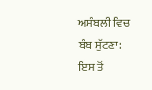ਅਸੰਬਲੀ ਵਿਚ ਬੰਬ ਸੁੱਟਣਾ: ਇਸ ਤੋਂ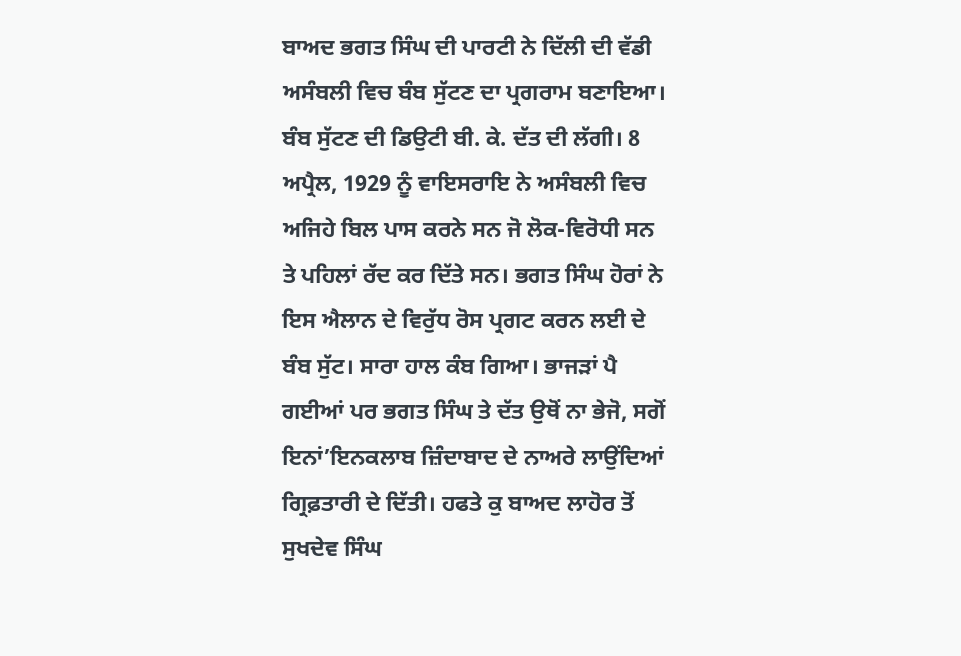ਬਾਅਦ ਭਗਤ ਸਿੰਘ ਦੀ ਪਾਰਟੀ ਨੇ ਦਿੱਲੀ ਦੀ ਵੱਡੀ ਅਸੰਬਲੀ ਵਿਚ ਬੰਬ ਸੁੱਟਣ ਦਾ ਪ੍ਰਗਰਾਮ ਬਣਾਇਆ। ਬੰਬ ਸੁੱਟਣ ਦੀ ਡਿਉਟੀ ਬੀ. ਕੇ. ਦੱਤ ਦੀ ਲੱਗੀ। 8 ਅਪ੍ਰੈਲ, 1929 ਨੂੰ ਵਾਇਸਰਾਇ ਨੇ ਅਸੰਬਲੀ ਵਿਚ ਅਜਿਹੇ ਬਿਲ ਪਾਸ ਕਰਨੇ ਸਨ ਜੋ ਲੋਕ-ਵਿਰੋਧੀ ਸਨ ਤੇ ਪਹਿਲਾਂ ਰੱਦ ਕਰ ਦਿੱਤੇ ਸਨ। ਭਗਤ ਸਿੰਘ ਹੋਰਾਂ ਨੇ ਇਸ ਐਲਾਨ ਦੇ ਵਿਰੁੱਧ ਰੋਸ ਪ੍ਰਗਟ ਕਰਨ ਲਈ ਦੇ ਬੰਬ ਸੁੱਟ। ਸਾਰਾ ਹਾਲ ਕੰਬ ਗਿਆ। ਭਾਜੜਾਂ ਪੈ ਗਈਆਂ ਪਰ ਭਗਤ ਸਿੰਘ ਤੇ ਦੱਤ ਉਥੋਂ ਨਾ ਭੇਜੋ, ਸਗੋਂ ਇਨਾਂ’ਇਨਕਲਾਬ ਜ਼ਿੰਦਾਬਾਦ ਦੇ ਨਾਅਰੇ ਲਾਉਂਦਿਆਂ ਗ੍ਰਿਫ਼ਤਾਰੀ ਦੇ ਦਿੱਤੀ। ਹਫਤੇ ਕੁ ਬਾਅਦ ਲਾਹੋਰ ਤੋਂ ਸੁਖਦੇਵ ਸਿੰਘ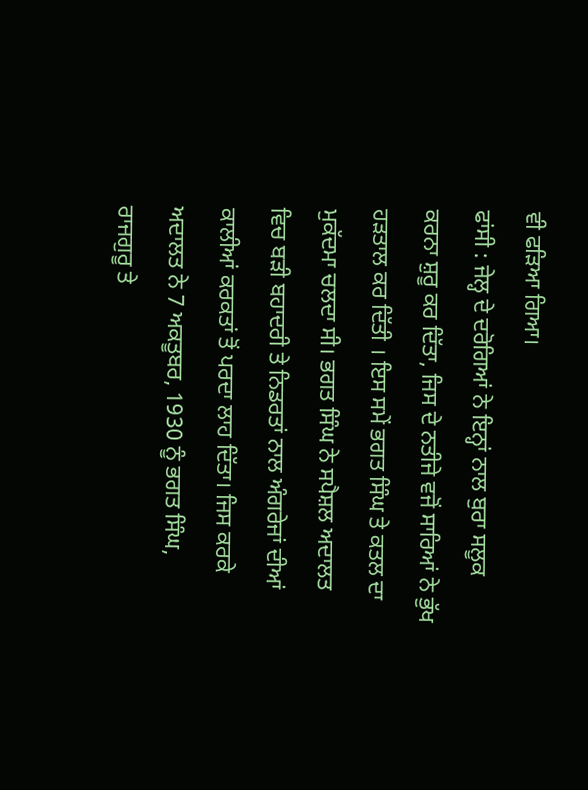ਵੀ ਫੜਿਆ ਗਿਆ।
ਫਾਂਸੀ : ਜੇਲ੍ਹ ਦੇ ਦਰੋਗਿਆਂ ਨੇ ਇਨ੍ਹਾਂ ਨਾਲ ਬੁਰਾ ਸਲੂਕ ਕਰਨਾ ਸ਼ੁਰੂ ਕਰ ਦਿੱਤਾ, ਜਿਸ ਦੇ ਨਤੀਜੇ ਵਜੋਂ ਸਾਰਿਆਂ ਨੇ ਭੁੱਖ ਹੜਤਾਲ ਕਰ ਦਿੱਤੀ । ਇਸ ਸਮੇਂ ਭਗਤ ਸਿੰਘ ਤੇ ਕਤਲ ਦਾ ਮੁਕੱਦਮਾ ਚਲਦਾ ਸੀ। ਭਗਤ ਸਿੰਘ ਨੇ ਸਪੈਸ਼ਲ ਅਦਾਲਤ ਵਿਚ ਬੜੀ ਬਹਾਦਰੀ ਤੇ ਨਿਡਰਤਾਂ ਨਾਲ ਅੰਗਰੇਜਾਂ ਦੀਆਂ ਕਾਲੀਆਂ ਕਰਕਤਾਂ ਤੋਂ ਪਰਦਾ ਲਾਹ ਦਿੱਤਾ। ਜਿਸ ਕਰਕੇ ਅਦਾਲਤ ਨੇ 7 ਅਕਤੂਬਰ, 1930 ਨੂੰ ਭਗਤ ਸਿੰਘ, ਰਾਜਗੁਰੂ ਤੇ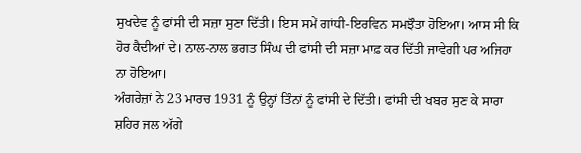ਸੁਖਦੇਵ ਨੂੰ ਫਾਂਸੀ ਦੀ ਸਜ਼ਾ ਸੁਣਾ ਦਿੱਤੀ। ਇਸ ਸਮੇਂ ਗਾਂਧੀ-ਇਰਵਿਨ ਸਮਝੌਤਾ ਹੋਇਆ। ਆਸ ਸੀ ਕਿ ਹੋਰ ਕੈਦੀਆਂ ਦੇ। ਨਾਲ-ਨਾਲ ਭਗਤ ਸਿੰਘ ਦੀ ਫਾਂਸੀ ਦੀ ਸਜ਼ਾ ਮਾਫ਼ ਕਰ ਦਿੱਤੀ ਜਾਵੇਗੀ ਪਰ ਅਜਿਹਾ ਨਾ ਹੋਇਆ।
ਅੰਗਰੇਜ਼ਾਂ ਨੇ 23 ਮਾਰਚ 1931 ਨੂੰ ਉਨ੍ਹਾਂ ਤਿੰਨਾਂ ਨੂੰ ਫਾਂਸੀ ਦੇ ਦਿੱਤੀ। ਫਾਂਸੀ ਦੀ ਖਬਰ ਸੁਣ ਕੇ ਸਾਰਾ ਸ਼ਹਿਰ ਜਲ ਅੱਗੇ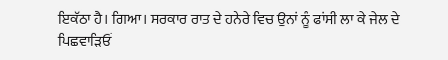ਇਕੱਠਾ ਹੈ। ਗਿਆ। ਸਰਕਾਰ ਰਾਤ ਦੇ ਹਨੇਰੇ ਵਿਚ ਉਨਾਂ ਨੂੰ ਫਾਂਸੀ ਲਾ ਕੇ ਜੇਲ ਦੇ ਪਿਛਵਾੜਿਓਂ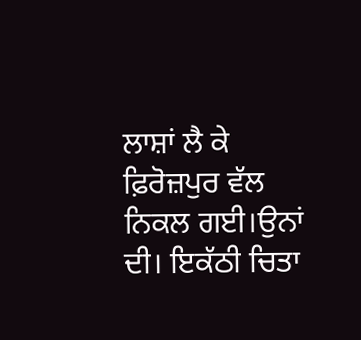ਲਾਸ਼ਾਂ ਲੈ ਕੇ ਫ਼ਿਰੋਜ਼ਪੁਰ ਵੱਲ ਨਿਕਲ ਗਈ।ਉਨਾਂ ਦੀ। ਇਕੱਠੀ ਚਿਤਾ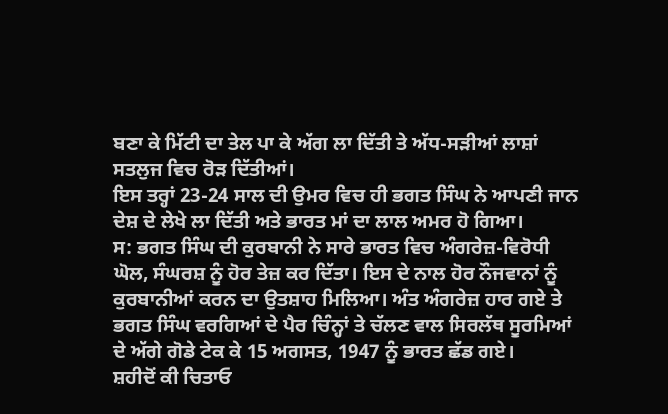ਬਣਾ ਕੇ ਮਿੱਟੀ ਦਾ ਤੇਲ ਪਾ ਕੇ ਅੱਗ ਲਾ ਦਿੱਤੀ ਤੇ ਅੱਧ-ਸੜੀਆਂ ਲਾਸ਼ਾਂ ਸਤਲੁਜ ਵਿਚ ਰੋੜ ਦਿੱਤੀਆਂ।
ਇਸ ਤਰ੍ਹਾਂ 23-24 ਸਾਲ ਦੀ ਉਮਰ ਵਿਚ ਹੀ ਭਗਤ ਸਿੰਘ ਨੇ ਆਪਣੀ ਜਾਨ ਦੇਸ਼ ਦੇ ਲੇਖੇ ਲਾ ਦਿੱਤੀ ਅਤੇ ਭਾਰਤ ਮਾਂ ਦਾ ਲਾਲ ਅਮਰ ਹੋ ਗਿਆ।
ਸ: ਭਗਤ ਸਿੰਘ ਦੀ ਕੁਰਬਾਨੀ ਨੇ ਸਾਰੇ ਭਾਰਤ ਵਿਚ ਅੰਗਰੇਜ਼-ਵਿਰੋਧੀ ਘੋਲ, ਸੰਘਰਸ਼ ਨੂੰ ਹੋਰ ਤੇਜ਼ ਕਰ ਦਿੱਤਾ। ਇਸ ਦੇ ਨਾਲ ਹੋਰ ਨੌਜਵਾਨਾਂ ਨੂੰ ਕੁਰਬਾਨੀਆਂ ਕਰਨ ਦਾ ਉਤਸ਼ਾਹ ਮਿਲਿਆ। ਅੰਤ ਅੰਗਰੇਜ਼ ਹਾਰ ਗਏ ਤੇ ਭਗਤ ਸਿੰਘ ਵਰਗਿਆਂ ਦੇ ਪੈਰ ਚਿੰਨ੍ਹਾਂ ਤੇ ਚੱਲਣ ਵਾਲ ਸਿਰਲੱਥ ਸੂਰਮਿਆਂ ਦੇ ਅੱਗੇ ਗੋਡੇ ਟੇਕ ਕੇ 15 ਅਗਸਤ, 1947 ਨੂੰ ਭਾਰਤ ਛੱਡ ਗਏ।
ਸ਼ਹੀਦੋਂ ਕੀ ਚਿਤਾਓ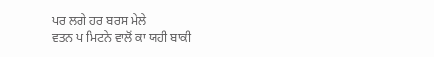ਪਰ ਲਗੇ ਹਰ ਬਰਸ ਮੇਲੇ
ਵਤਨ ਪ ਮਿਟਨੇ ਵਾਲੋਂ ਕਾ ਯਹੀ ਬਾਕੀ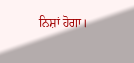ਨਿਸ਼ਾਂ ਹੋਗਾ।